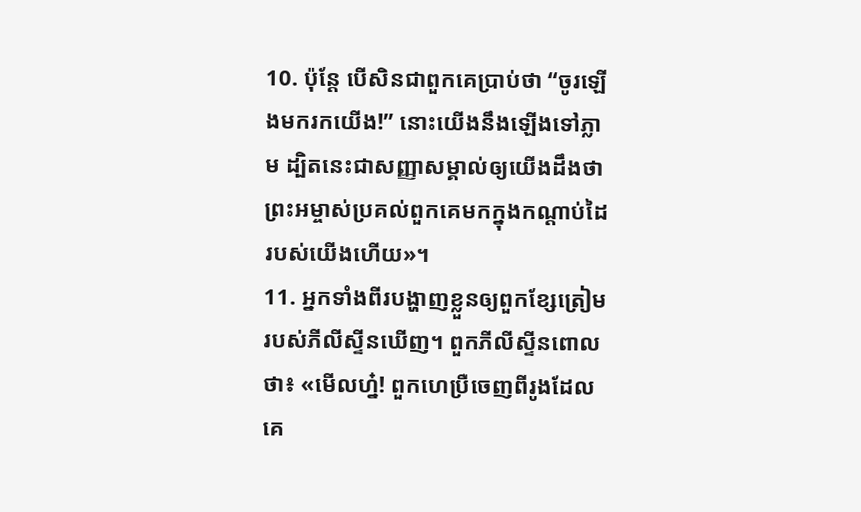10. ប៉ុន្តែ បើសិនជាពួកគេប្រាប់ថា “ចូរឡើងមករកយើង!” នោះយើងនឹងឡើងទៅភ្លាម ដ្បិតនេះជាសញ្ញាសម្គាល់ឲ្យយើងដឹងថា ព្រះអម្ចាស់ប្រគល់ពួកគេមកក្នុងកណ្ដាប់ដៃរបស់យើងហើយ»។
11. អ្នកទាំងពីរបង្ហាញខ្លួនឲ្យពួកខ្សែត្រៀមរបស់ភីលីស្ទីនឃើញ។ ពួកភីលីស្ទីនពោលថា៖ «មើលហ្ន៎! ពួកហេប្រឺចេញពីរូងដែលគេ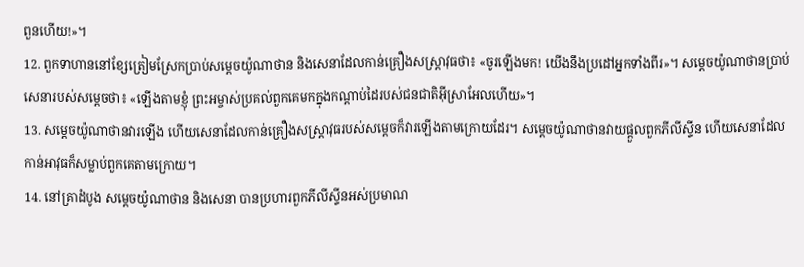ពួនហើយ!»។
12. ពួកទាហាននៅខ្សែត្រៀមស្រែកប្រាប់សម្ដេចយ៉ូណាថាន និងសេនាដែលកាន់គ្រឿងសស្ត្រាវុធថា៖ «ចូរឡើងមក! យើងនឹងប្រដៅអ្នកទាំងពីរ»។ សម្ដេចយ៉ូណាថានប្រាប់សេនារបស់សម្ដេចថា៖ «ឡើងតាមខ្ញុំ ព្រះអម្ចាស់ប្រគល់ពួកគេមកក្នុងកណ្ដាប់ដៃរបស់ជនជាតិអ៊ីស្រាអែលហើយ»។
13. សម្ដេចយ៉ូណាថានវារឡើង ហើយសេនាដែលកាន់គ្រឿងសស្ត្រាវុធរបស់សម្ដេចក៏វារឡើងតាមក្រោយដែរ។ សម្ដេចយ៉ូណាថានវាយផ្ដួលពួកភីលីស្ទីន ហើយសេនាដែលកាន់អាវុធក៏សម្លាប់ពួកគេតាមក្រោយ។
14. នៅគ្រាដំបូង សម្ដេចយ៉ូណាថាន និងសេនា បានប្រហារពួកភីលីស្ទីនអស់ប្រមាណ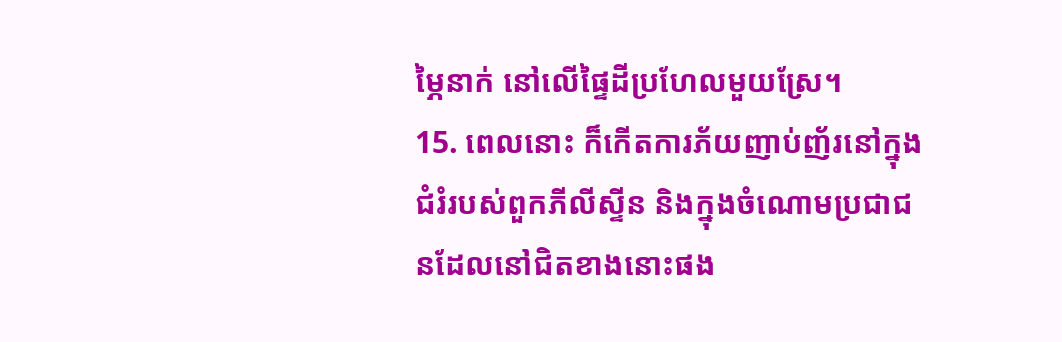ម្ភៃនាក់ នៅលើផ្ទៃដីប្រហែលមួយស្រែ។
15. ពេលនោះ ក៏កើតការភ័យញាប់ញ័រនៅក្នុងជំរំរបស់ពួកភីលីស្ទីន និងក្នុងចំណោមប្រជាជនដែលនៅជិតខាងនោះផង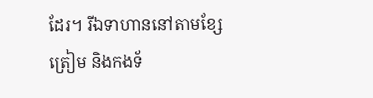ដែរ។ រីឯទាហាននៅតាមខ្សែត្រៀម និងកងទ័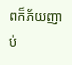ពក៏ភ័យញាប់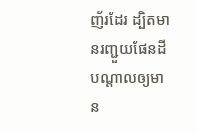ញ័រដែរ ដ្បិតមានរញ្ជួយផែនដី បណ្ដាលឲ្យមាន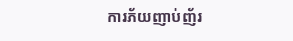ការភ័យញាប់ញ័រ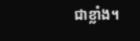ជាខ្លាំង។